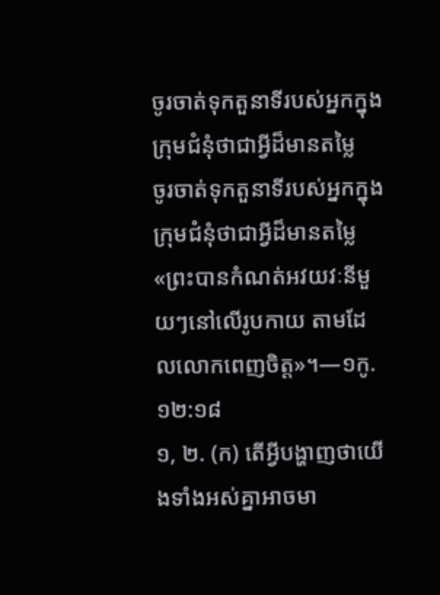ចូរចាត់ទុកតួនាទីរបស់អ្នកក្នុងក្រុមជំនុំថាជាអ្វីដ៏មានតម្លៃ
ចូរចាត់ទុកតួនាទីរបស់អ្នកក្នុងក្រុមជំនុំថាជាអ្វីដ៏មានតម្លៃ
«ព្រះបានកំណត់អវយវៈនីមួយៗនៅលើរូបកាយ តាមដែលលោកពេញចិត្ត»។—១កូ. ១២:១៨
១, ២. (ក) តើអ្វីបង្ហាញថាយើងទាំងអស់គ្នាអាចមា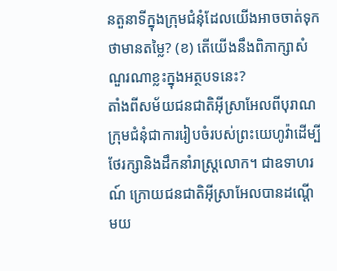នតួនាទីក្នុងក្រុមជំនុំដែលយើងអាចចាត់ទុកថាមានតម្លៃ? (ខ) តើយើងនឹងពិភាក្សាសំណួរណាខ្លះក្នុងអត្ថបទនេះ?
តាំងពីសម័យជនជាតិអ៊ីស្រាអែលពីបុរាណ ក្រុមជំនុំជាការរៀបចំរបស់ព្រះយេហូវ៉ាដើម្បីថែរក្សានិងដឹកនាំរាស្ត្រលោក។ ជាឧទាហរណ៍ ក្រោយជនជាតិអ៊ីស្រាអែលបានដណ្ដើមយ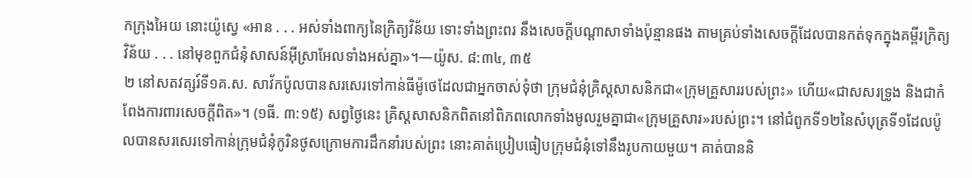កក្រុងអៃយ នោះយ៉ូស្វេ «អាន . . . អស់ទាំងពាក្យនៃក្រិត្យវិន័យ ទោះទាំងព្រះពរ នឹងសេចក្ដីបណ្ដាសាទាំងប៉ុន្មានផង តាមគ្រប់ទាំងសេចក្ដីដែលបានកត់ទុកក្នុងគម្ពីរក្រិត្យវិន័យ . . . នៅមុខពួកជំនុំសាសន៍អ៊ីស្រាអែលទាំងអស់គ្នា»។—យ៉ូស. ៨:៣៤, ៣៥
២ នៅសតវត្សរ៍ទី១គ.ស. សាវ័កប៉ូលបានសរសេរទៅកាន់ធីម៉ូថេដែលជាអ្នកចាស់ទុំថា ក្រុមជំនុំគ្រិស្តសាសនិកជា«ក្រុមគ្រួសាររបស់ព្រះ» ហើយ«ជាសសរទ្រូង និងជាកំពែងការពារសេចក្ដីពិត»។ (១ធី. ៣:១៥) សព្វថ្ងៃនេះ គ្រិស្តសាសនិកពិតនៅពិភពលោកទាំងមូលរួមគ្នាជា«ក្រុមគ្រួសារ»របស់ព្រះ។ នៅជំពូកទី១២នៃសំបុត្រទី១ដែលប៉ូលបានសរសេរទៅកាន់ក្រុមជំនុំកូរិនថូសក្រោមការដឹកនាំរបស់ព្រះ នោះគាត់ប្រៀបធៀបក្រុមជំនុំទៅនឹងរូបកាយមួយ។ គាត់បាននិ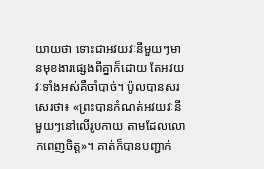យាយថា ទោះជាអវយវៈនីមួយៗមានមុខងារផ្សេងពីគ្នាក៏ដោយ តែអវយវៈទាំងអស់គឺចាំបាច់។ ប៉ូលបានសរសេរថា៖ «ព្រះបានកំណត់អវយវៈនីមួយៗនៅលើរូបកាយ តាមដែលលោកពេញចិត្ត»។ គាត់ក៏បានបញ្ជាក់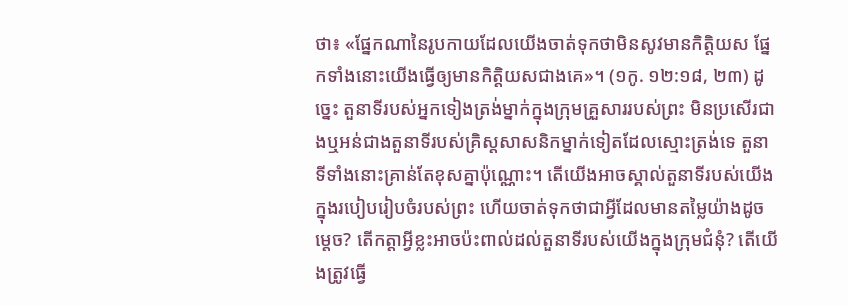ថា៖ «ផ្នែកណានៃរូបកាយដែលយើងចាត់ទុកថាមិនសូវមានកិត្ដិយស ផ្នែកទាំងនោះយើងធ្វើឲ្យមានកិត្ដិយសជាងគេ»។ (១កូ. ១២:១៨, ២៣) ដូច្នេះ តួនាទីរបស់អ្នកទៀងត្រង់ម្នាក់ក្នុងក្រុមគ្រួសាររបស់ព្រះ មិនប្រសើរជាងឬអន់ជាងតួនាទីរបស់គ្រិស្តសាសនិកម្នាក់ទៀតដែលស្មោះត្រង់ទេ តួនាទីទាំងនោះគ្រាន់តែខុសគ្នាប៉ុណ្ណោះ។ តើយើងអាចស្គាល់តួនាទីរបស់យើងក្នុងរបៀបរៀបចំរបស់ព្រះ ហើយចាត់ទុកថាជាអ្វីដែលមានតម្លៃយ៉ាងដូចម្ដេច? តើកត្ដាអ្វីខ្លះអាចប៉ះពាល់ដល់តួនាទីរបស់យើងក្នុងក្រុមជំនុំ? តើយើងត្រូវធ្វើ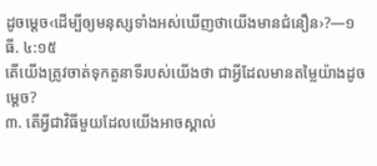ដូចម្ដេច‹ដើម្បីឲ្យមនុស្សទាំងអស់ឃើញថាយើងមានជំនឿន›?—១ធី. ៤:១៥
តើយើងត្រូវចាត់ទុកតួនាទីរបស់យើងថា ជាអ្វីដែលមានតម្លៃយ៉ាងដូចម្ដេច?
៣. តើអ្វីជាវិធីមួយដែលយើងអាចស្គាល់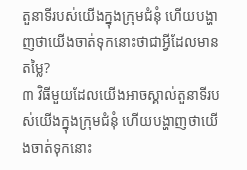តួនាទីរបស់យើងក្នុងក្រុមជំនុំ ហើយបង្ហាញថាយើងចាត់ទុកនោះថាជាអ្វីដែលមានតម្លៃ?
៣ វិធីមួយដែលយើងអាចស្គាល់តួនាទីរបស់យើងក្នុងក្រុមជំនុំ ហើយបង្ហាញថាយើងចាត់ទុកនោះ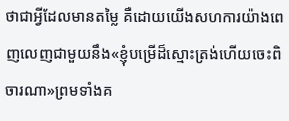ថាជាអ្វីដែលមានតម្លៃ គឺដោយយើងសហការយ៉ាងពេញលេញជាមួយនឹង«ខ្ញុំបម្រើដ៏ស្មោះត្រង់ហើយចេះពិចារណា»ព្រមទាំងគ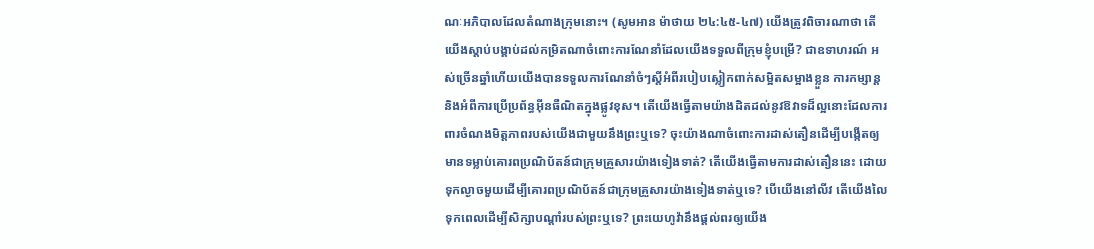ណៈអភិបាលដែលតំណាងក្រុមនោះ។ (សូមអាន ម៉ាថាយ ២៤:៤៥-៤៧) យើងត្រូវពិចារណាថា តើយើងស្ដាប់បង្គាប់ដល់កម្រិតណាចំពោះការណែនាំដែលយើងទទួលពីក្រុមខ្ញុំបម្រើ? ជាឧទាហរណ៍ អស់ច្រើនឆ្នាំហើយយើងបានទទួលការណែនាំចំៗស្តីអំពីរបៀបស្លៀកពាក់សម្អិតសម្អាងខ្លួន ការកម្សាន្ត និងអំពីការប្រើប្រព័ន្ធអ៊ីនធឺណិតក្នុងផ្លូវខុស។ តើយើងធ្វើតាមយ៉ាងដិតដល់នូវឱវាទដ៏ល្អនោះដែលការពារចំណងមិត្តភាពរបស់យើងជាមួយនឹងព្រះឬទេ? ចុះយ៉ាងណាចំពោះការដាស់តឿនដើម្បីបង្កើតឲ្យមានទម្លាប់គោរពប្រណិប័តន៍ជាក្រុមគ្រួសារយ៉ាងទៀងទាត់? តើយើងធ្វើតាមការដាស់តឿននេះ ដោយទុកល្ងាចមួយដើម្បីគោរពប្រណិប័តន៍ជាក្រុមគ្រួសារយ៉ាងទៀងទាត់ឬទេ? បើយើងនៅលីវ តើយើងលៃទុកពេលដើម្បីសិក្សាបណ្ដាំរបស់ព្រះឬទេ? ព្រះយេហូវ៉ានឹងផ្ដល់ពរឲ្យយើង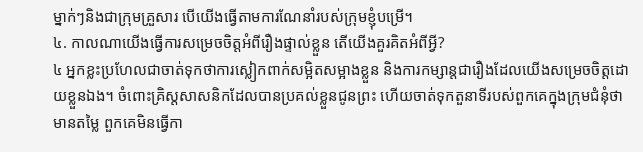ម្នាក់ៗនិងជាក្រុមគ្រួសារ បើយើងធ្វើតាមការណែនាំរបស់ក្រុមខ្ញុំបម្រើ។
៤. កាលណាយើងធ្វើការសម្រេចចិត្តអំពីរឿងផ្ទាល់ខ្លួន តើយើងគួរគិតអំពីអ្វី?
៤ អ្នកខ្លះប្រហែលជាចាត់ទុកថាការស្លៀកពាក់សម្អិតសម្អាងខ្លួន និងការកម្សាន្តជារឿងដែលយើងសម្រេចចិត្តដោយខ្លួនឯង។ ចំពោះគ្រិស្តសាសនិកដែលបានប្រគល់ខ្លួនជូនព្រះ ហើយចាត់ទុកតួនាទីរបស់ពួកគេក្នុងក្រុមជំនុំថាមានតម្លៃ ពួកគេមិនធ្វើកា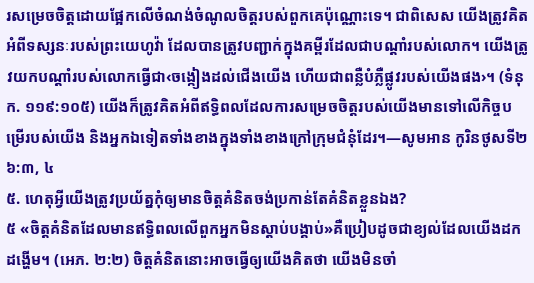រសម្រេចចិត្តដោយផ្អែកលើចំណង់ចំណូលចិត្តរបស់ពួកគេប៉ុណ្ណោះទេ។ ជាពិសេស យើងត្រូវគិតអំពីទស្សនៈរបស់ព្រះយេហូវ៉ា ដែលបានត្រូវបញ្ជាក់ក្នុងគម្ពីរដែលជាបណ្ដាំរបស់លោក។ យើងត្រូវយកបណ្ដាំរបស់លោកធ្វើជា‹ចង្កៀងដល់ជើងយើង ហើយជាពន្លឺបំភ្លឺផ្លូវរបស់យើងផង›។ (ទំនុក. ១១៩:១០៥) យើងក៏ត្រូវគិតអំពីឥទ្ធិពលដែលការសម្រេចចិត្តរបស់យើងមានទៅលើកិច្ចបម្រើរបស់យើង និងអ្នកឯទៀតទាំងខាងក្នុងទាំងខាងក្រៅក្រុមជំនុំដែរ។—សូមអាន កូរិនថូសទី២ ៦:៣, ៤
៥. ហេតុអ្វីយើងត្រូវប្រយ័ត្នកុំឲ្យមានចិត្តគំនិតចង់ប្រកាន់តែគំនិតខ្លួនឯង?
៥ «ចិត្តគំនិតដែលមានឥទ្ធិពលលើពួកអ្នកមិនស្ដាប់បង្គាប់»គឺប្រៀបដូចជាខ្យល់ដែលយើងដកដង្ហើម។ (អេភ. ២:២) ចិត្តគំនិតនោះអាចធ្វើឲ្យយើងគិតថា យើងមិនចាំ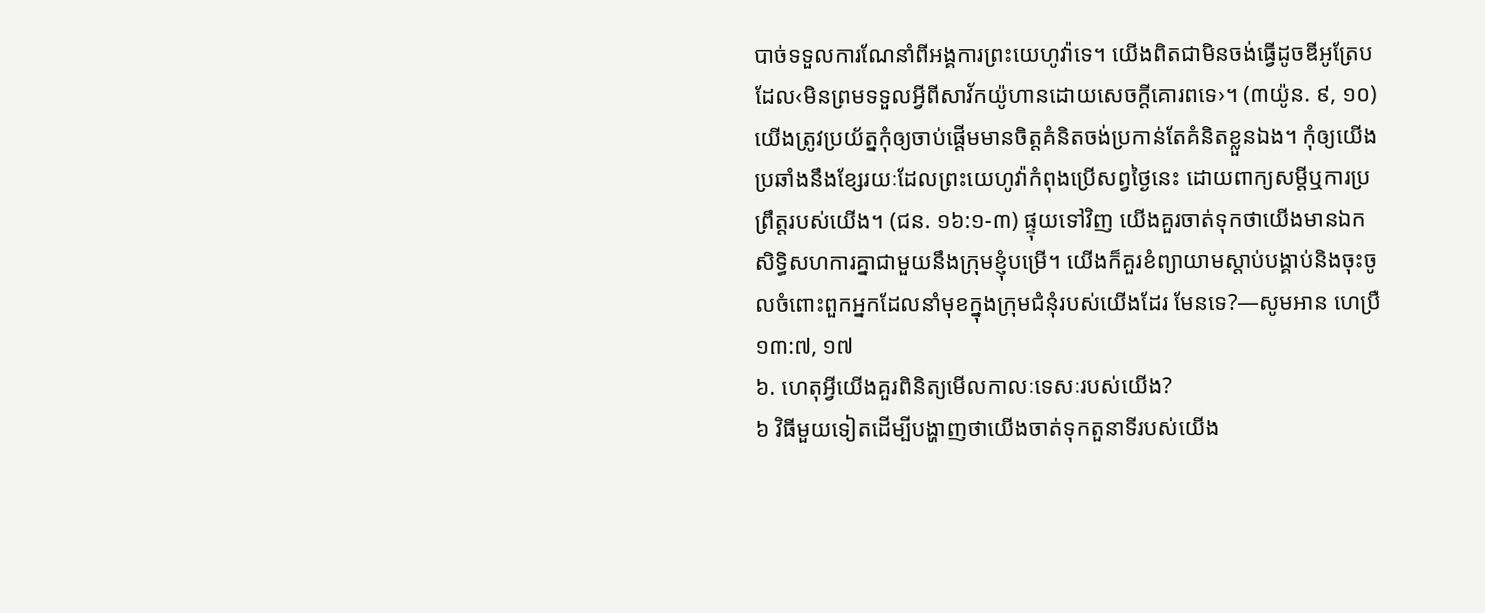បាច់ទទួលការណែនាំពីអង្គការព្រះយេហូវ៉ាទេ។ យើងពិតជាមិនចង់ធ្វើដូចឌីអូត្រែបដែល‹មិនព្រមទទួលអ្វីពីសាវ័កយ៉ូហានដោយសេចក្ដីគោរពទេ›។ (៣យ៉ូន. ៩, ១០) យើងត្រូវប្រយ័ត្នកុំឲ្យចាប់ផ្ដើមមានចិត្តគំនិតចង់ប្រកាន់តែគំនិតខ្លួនឯង។ កុំឲ្យយើងប្រឆាំងនឹងខ្សែរយៈដែលព្រះយេហូវ៉ាកំពុងប្រើសព្វថ្ងៃនេះ ដោយពាក្យសម្ដីឬការប្រព្រឹត្តរបស់យើង។ (ជន. ១៦:១-៣) ផ្ទុយទៅវិញ យើងគួរចាត់ទុកថាយើងមានឯកសិទ្ធិសហការគ្នាជាមួយនឹងក្រុមខ្ញុំបម្រើ។ យើងក៏គួរខំព្យាយាមស្ដាប់បង្គាប់និងចុះចូលចំពោះពួកអ្នកដែលនាំមុខក្នុងក្រុមជំនុំរបស់យើងដែរ មែនទេ?—សូមអាន ហេប្រឺ ១៣:៧, ១៧
៦. ហេតុអ្វីយើងគួរពិនិត្យមើលកាលៈទេសៈរបស់យើង?
៦ វិធីមួយទៀតដើម្បីបង្ហាញថាយើងចាត់ទុកតួនាទីរបស់យើង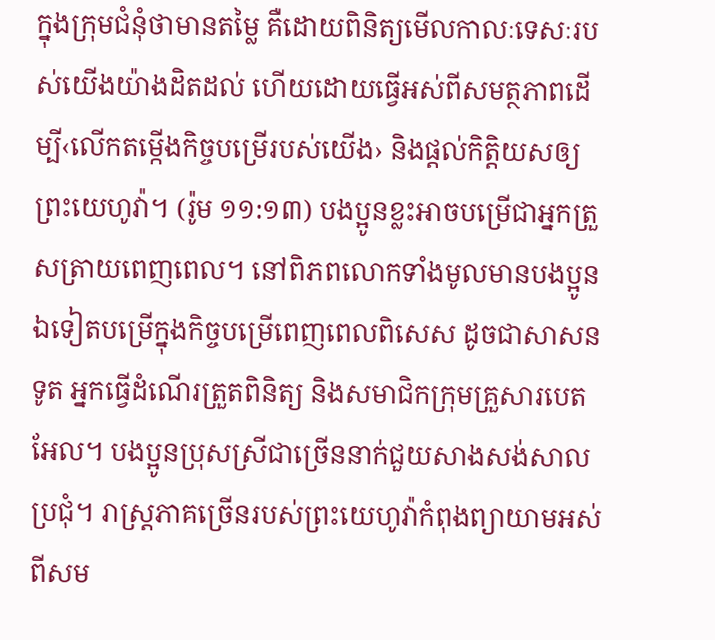ក្នុងក្រុមជំនុំថាមានតម្លៃ គឺដោយពិនិត្យមើលកាលៈទេសៈរបស់យើងយ៉ាងដិតដល់ ហើយដោយធ្វើអស់ពីសមត្ថភាពដើម្បី‹លើកតម្កើងកិច្ចបម្រើរបស់យើង› និងផ្ដល់កិត្ដិយសឲ្យព្រះយេហូវ៉ា។ (រ៉ូម ១១:១៣) បងប្អូនខ្លះអាចបម្រើជាអ្នកត្រួសត្រាយពេញពេល។ នៅពិភពលោកទាំងមូលមានបងប្អូនឯទៀតបម្រើក្នុងកិច្ចបម្រើពេញពេលពិសេស ដូចជាសាសនទូត អ្នកធ្វើដំណើរត្រួតពិនិត្យ និងសមាជិកក្រុមគ្រួសារបេតអែល។ បងប្អូនប្រុសស្រីជាច្រើននាក់ជួយសាងសង់សាលប្រជុំ។ រាស្ត្រភាគច្រើនរបស់ព្រះយេហូវ៉ាកំពុងព្យាយាមអស់ពីសម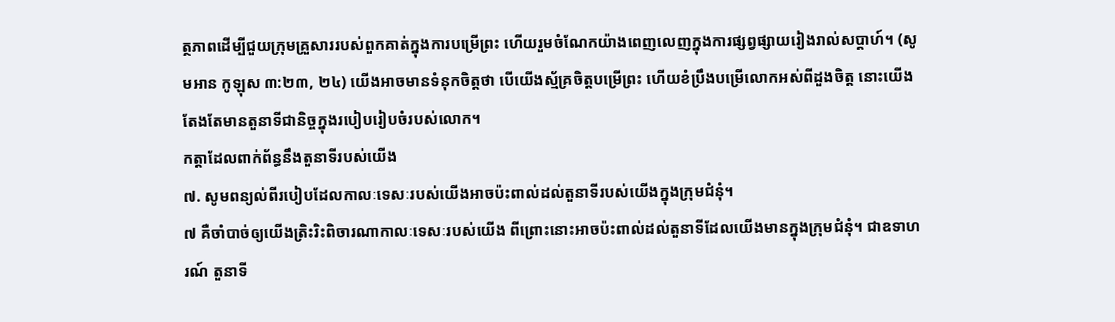ត្ថភាពដើម្បីជួយក្រុមគ្រួសាររបស់ពួកគាត់ក្នុងការបម្រើព្រះ ហើយរួមចំណែកយ៉ាងពេញលេញក្នុងការផ្សព្វផ្សាយរៀងរាល់សប្ដាហ៍។ (សូមអាន កូឡុស ៣:២៣, ២៤) យើងអាចមានទំនុកចិត្តថា បើយើងស្ម័គ្រចិត្តបម្រើព្រះ ហើយខំប្រឹងបម្រើលោកអស់ពីដួងចិត្ត នោះយើងតែងតែមានតួនាទីជានិច្ចក្នុងរបៀបរៀបចំរបស់លោក។
កត្ដាដែលពាក់ព័ន្ធនឹងតួនាទីរបស់យើង
៧. សូមពន្យល់ពីរបៀបដែលកាលៈទេសៈរបស់យើងអាចប៉ះពាល់ដល់តួនាទីរបស់យើងក្នុងក្រុមជំនុំ។
៧ គឺចាំបាច់ឲ្យយើងត្រិះរិះពិចារណាកាលៈទេសៈរបស់យើង ពីព្រោះនោះអាចប៉ះពាល់ដល់តួនាទីដែលយើងមានក្នុងក្រុមជំនុំ។ ជាឧទាហរណ៍ តួនាទី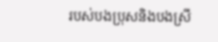របស់បងប្រុសនិងបងស្រី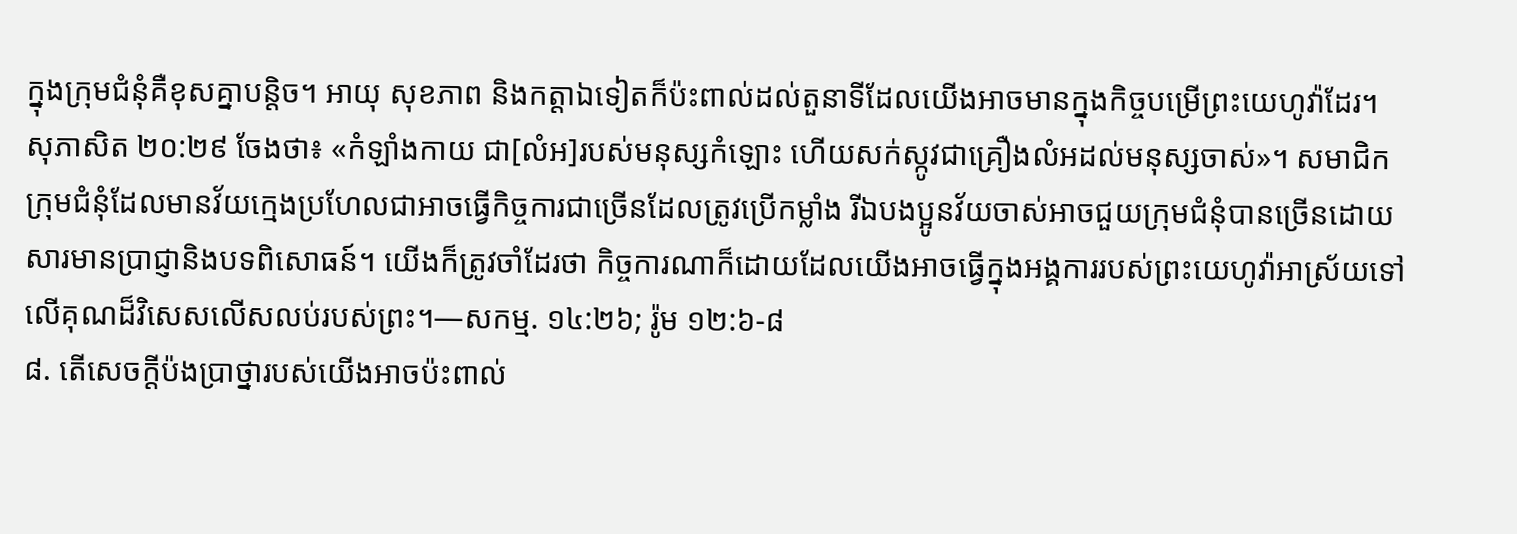ក្នុងក្រុមជំនុំគឺខុសគ្នាបន្ដិច។ អាយុ សុខភាព និងកត្ដាឯទៀតក៏ប៉ះពាល់ដល់តួនាទីដែលយើងអាចមានក្នុងកិច្ចបម្រើព្រះយេហូវ៉ាដែរ។ សុភាសិត ២០:២៩ ចែងថា៖ «កំឡាំងកាយ ជា[លំអ]របស់មនុស្សកំឡោះ ហើយសក់ស្កូវជាគ្រឿងលំអដល់មនុស្សចាស់»។ សមាជិកក្រុមជំនុំដែលមានវ័យក្មេងប្រហែលជាអាចធ្វើកិច្ចការជាច្រើនដែលត្រូវប្រើកម្លាំង រីឯបងប្អូនវ័យចាស់អាចជួយក្រុមជំនុំបានច្រើនដោយសារមានប្រាជ្ញានិងបទពិសោធន៍។ យើងក៏ត្រូវចាំដែរថា កិច្ចការណាក៏ដោយដែលយើងអាចធ្វើក្នុងអង្គការរបស់ព្រះយេហូវ៉ាអាស្រ័យទៅលើគុណដ៏វិសេសលើសលប់របស់ព្រះ។—សកម្ម. ១៤:២៦; រ៉ូម ១២:៦-៨
៨. តើសេចក្ដីប៉ងប្រាថ្នារបស់យើងអាចប៉ះពាល់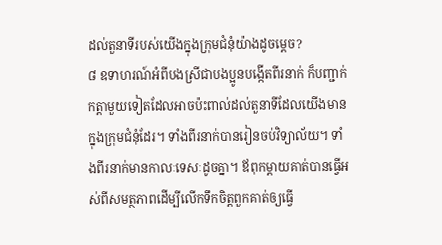ដល់តួនាទីរបស់យើងក្នុងក្រុមជំនុំយ៉ាងដូចម្ដេច?
៨ ឧទាហរណ៍អំពីបងស្រីជាបងប្អូនបង្កើតពីរនាក់ ក៏បញ្ជាក់កត្ដាមួយទៀតដែលអាចប៉ះពាល់ដល់តួនាទីដែលយើងមានក្នុងក្រុមជំនុំដែរ។ ទាំងពីរនាក់បានរៀនចប់វិទ្យាល័យ។ ទាំងពីរនាក់មានកាលៈទេសៈដូចគ្នា។ ឪពុកម្ដាយគាត់បានធ្វើអស់ពីសមត្ថភាពដើម្បីលើកទឹកចិត្តពួកគាត់ឲ្យធ្វើ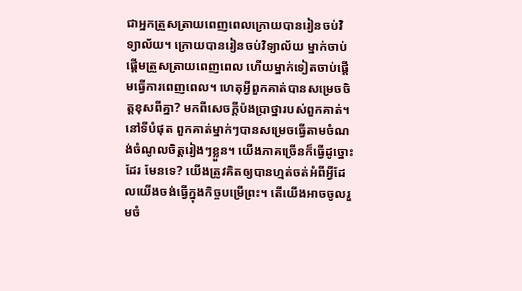ជាអ្នកត្រួសត្រាយពេញពេលក្រោយបានរៀនចប់វិទ្យាល័យ។ ក្រោយបានរៀនចប់វិទ្យាល័យ ម្នាក់ចាប់ផ្ដើមត្រួសត្រាយពេញពេល ហើយម្នាក់ទៀតចាប់ផ្ដើមធ្វើការពេញពេល។ ហេតុអ្វីពួកគាត់បានសម្រេចចិត្តខុសពីគ្នា? មកពីសេចក្ដីប៉ងប្រាថ្នារបស់ពួកគាត់។ នៅទីបំផុត ពួកគាត់ម្នាក់ៗបានសម្រេចធ្វើតាមចំណង់ចំណូលចិត្តរៀងៗខ្លួន។ យើងភាគច្រើនក៏ធ្វើដូច្នោះដែរ មែនទេ? យើងត្រូវគិតឲ្យបានហ្មត់ចត់អំពីអ្វីដែលយើងចង់ធ្វើក្នុងកិច្ចបម្រើព្រះ។ តើយើងអាចចូលរួមចំ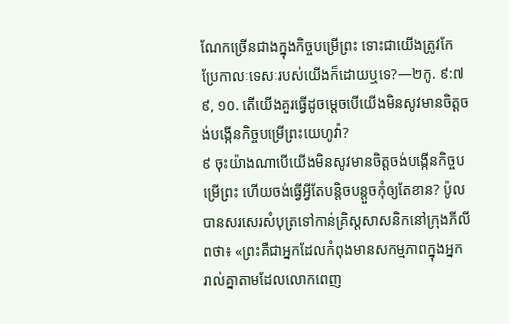ណែកច្រើនជាងក្នុងកិច្ចបម្រើព្រះ ទោះជាយើងត្រូវកែប្រែកាលៈទេសៈរបស់យើងក៏ដោយឬទេ?—២កូ. ៩:៧
៩, ១០. តើយើងគួរធ្វើដូចម្ដេចបើយើងមិនសូវមានចិត្តចង់បង្កើនកិច្ចបម្រើព្រះយេហូវ៉ា?
៩ ចុះយ៉ាងណាបើយើងមិនសូវមានចិត្តចង់បង្កើនកិច្ចបម្រើព្រះ ហើយចង់ធ្វើអ្វីតែបន្ដិចបន្តួចកុំឲ្យតែខាន? ប៉ូលបានសរសេរសំបុត្រទៅកាន់គ្រិស្តសាសនិកនៅក្រុងភីលីពថា៖ «ព្រះគឺជាអ្នកដែលកំពុងមានសកម្មភាពក្នុងអ្នករាល់គ្នាតាមដែលលោកពេញ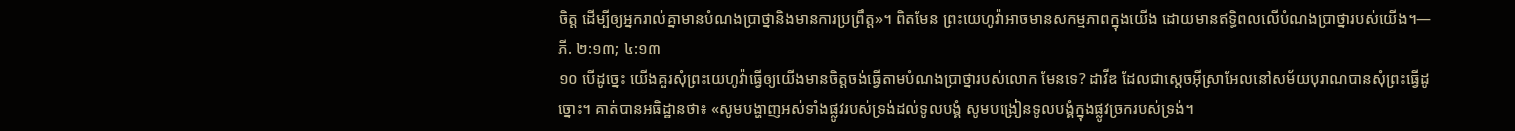ចិត្ត ដើម្បីឲ្យអ្នករាល់គ្នាមានបំណងប្រាថ្នានិងមានការប្រព្រឹត្ត»។ ពិតមែន ព្រះយេហូវ៉ាអាចមានសកម្មភាពក្នុងយើង ដោយមានឥទ្ធិពលលើបំណងប្រាថ្នារបស់យើង។—ភី. ២:១៣; ៤:១៣
១០ បើដូច្នេះ យើងគួរសុំព្រះយេហូវ៉ាធ្វើឲ្យយើងមានចិត្តចង់ធ្វើតាមបំណងប្រាថ្នារបស់លោក មែនទេ? ដាវីឌ ដែលជាស្តេចអ៊ីស្រាអែលនៅសម័យបុរាណបានសុំព្រះធ្វើដូច្នោះ។ គាត់បានអធិដ្ឋានថា៖ «សូមបង្ហាញអស់ទាំងផ្លូវរបស់ទ្រង់ដល់ទូលបង្គំ សូមបង្រៀនទូលបង្គំក្នុងផ្លូវច្រករបស់ទ្រង់។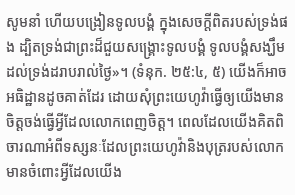សូមនាំ ហើយបង្រៀនទូលបង្គំ ក្នុងសេចក្ដីពិតរបស់ទ្រង់ផង ដ្បិតទ្រង់ជាព្រះដ៏ជួយសង្គ្រោះទូលបង្គំ ទូលបង្គំសង្ឃឹមដល់ទ្រង់ដរាបរាល់ថ្ងៃ»។ (ទំនុក. ២៥:៤, ៥) យើងក៏អាចអធិដ្ឋានដូចគាត់ដែរ ដោយសុំព្រះយេហូវ៉ាធ្វើឲ្យយើងមានចិត្តចង់ធ្វើអ្វីដែលលោកពេញចិត្ត។ ពេលដែលយើងគិតពិចារណាអំពីទស្សនៈដែលព្រះយេហូវ៉ានិងបុត្ររបស់លោកមានចំពោះអ្វីដែលយើង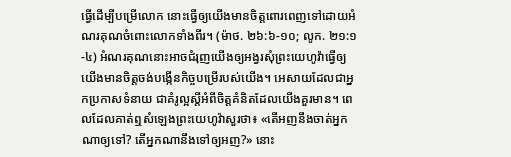ធ្វើដើម្បីបម្រើលោក នោះធ្វើឲ្យយើងមានចិត្តពោរពេញទៅដោយអំណរគុណចំពោះលោកទាំងពីរ។ (ម៉ាថ. ២៦:៦-១០; លូក. ២១:១-៤) អំណរគុណនោះអាចជំរុញយើងឲ្យអង្វរសុំព្រះយេហូវ៉ាធ្វើឲ្យយើងមានចិត្តចង់បង្កើនកិច្ចបម្រើរបស់យើង។ អេសាយដែលជាអ្នកប្រកាសទំនាយ ជាគំរូល្អស្តីអំពីចិត្តគំនិតដែលយើងគួរមាន។ ពេលដែលគាត់ឮសំឡេងព្រះយេហូវ៉ាសួរថា៖ «តើអញនឹងចាត់អ្នកណាឲ្យទៅ? តើអ្នកណានឹងទៅឲ្យអញ?» នោះ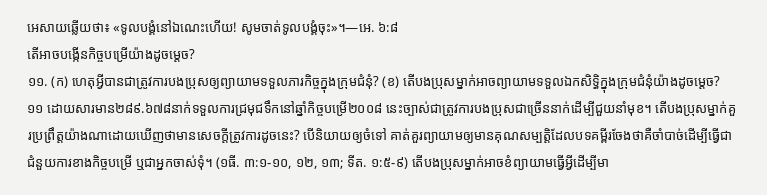អេសាយឆ្លើយថា៖ «ទូលបង្គំនៅឯណេះហើយ! សូមចាត់ទូលបង្គំចុះ»។—អេ. ៦:៨
តើអាចបង្កើនកិច្ចបម្រើយ៉ាងដូចម្ដេច?
១១. (ក) ហេតុអ្វីបានជាត្រូវការបងប្រុសឲ្យព្យាយាមទទួលភារកិច្ចក្នុងក្រុមជំនុំ? (ខ) តើបងប្រុសម្នាក់អាចព្យាយាមទទួលឯកសិទ្ធិក្នុងក្រុមជំនុំយ៉ាងដូចម្ដេច?
១១ ដោយសារមាន២៨៩.៦៧៨នាក់ទទួលការជ្រមុជទឹកនៅឆ្នាំកិច្ចបម្រើ២០០៨ នេះច្បាស់ជាត្រូវការបងប្រុសជាច្រើននាក់ដើម្បីជួយនាំមុខ។ តើបងប្រុសម្នាក់គួរប្រព្រឹត្តយ៉ាងណាដោយឃើញថាមានសេចក្ដីត្រូវការដូចនេះ? បើនិយាយឲ្យចំទៅ គាត់គួរព្យាយាមឲ្យមានគុណសម្បត្ដិដែលបទគម្ពីរចែងថាគឺចាំបាច់ដើម្បីធ្វើជាជំនួយការខាងកិច្ចបម្រើ ឬជាអ្នកចាស់ទុំ។ (១ធី. ៣:១-១០, ១២, ១៣; ទីត. ១:៥-៩) តើបងប្រុសម្នាក់អាចខំព្យាយាមធ្វើអ្វីដើម្បីមា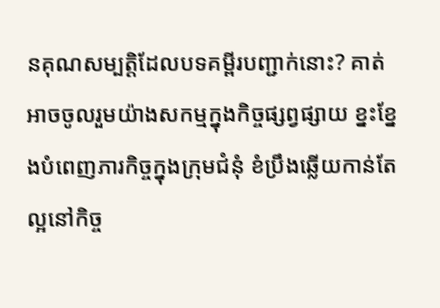នគុណសម្បត្ដិដែលបទគម្ពីរបញ្ជាក់នោះ? គាត់អាចចូលរួមយ៉ាងសកម្មក្នុងកិច្ចផ្សព្វផ្សាយ ខ្នះខ្នែងបំពេញភារកិច្ចក្នុងក្រុមជំនុំ ខំប្រឹងឆ្លើយកាន់តែល្អនៅកិច្ច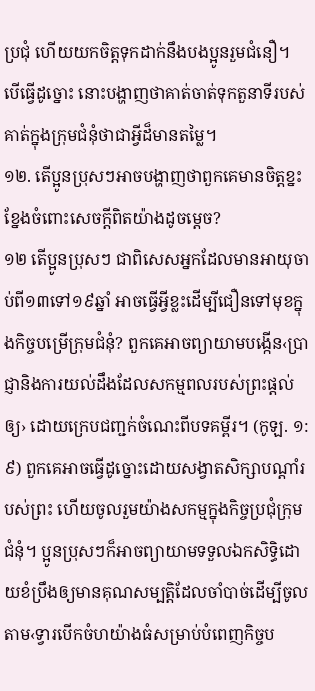ប្រជុំ ហើយយកចិត្តទុកដាក់នឹងបងប្អូនរួមជំនឿ។ បើធ្វើដូច្នោះ នោះបង្ហាញថាគាត់ចាត់ទុកតួនាទីរបស់គាត់ក្នុងក្រុមជំនុំថាជាអ្វីដ៏មានតម្លៃ។
១២. តើប្អូនប្រុសៗអាចបង្ហាញថាពួកគេមានចិត្តខ្នះខ្នែងចំពោះសេចក្ដីពិតយ៉ាងដូចម្ដេច?
១២ តើប្អូនប្រុសៗ ជាពិសេសអ្នកដែលមានអាយុចាប់ពី១៣ទៅ១៩ឆ្នាំ អាចធ្វើអ្វីខ្លះដើម្បីជឿនទៅមុខក្នុងកិច្ចបម្រើក្រុមជំនុំ? ពួកគេអាចព្យាយាមបង្កើន‹ប្រាជ្ញានិងការយល់ដឹងដែលសកម្មពលរបស់ព្រះផ្ដល់ឲ្យ› ដោយក្រេបជញ្ជក់ចំណេះពីបទគម្ពីរ។ (កូឡ. ១:៩) ពួកគេអាចធ្វើដូច្នោះដោយសង្វាតសិក្សាបណ្ដាំរបស់ព្រះ ហើយចូលរួមយ៉ាងសកម្មក្នុងកិច្ចប្រជុំក្រុមជំនុំ។ ប្អូនប្រុសៗក៏អាចព្យាយាមទទួលឯកសិទ្ធិដោយខំប្រឹងឲ្យមានគុណសម្បត្ដិដែលចាំបាច់ដើម្បីចូលតាម‹ទ្វារបើកចំហយ៉ាងធំសម្រាប់បំពេញកិច្ចប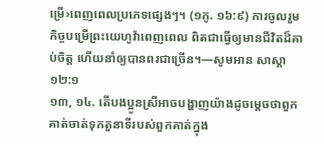ម្រើ›ពេញពេលប្រភេទផ្សេងៗ។ (១កូ. ១៦:៩) ការចូលរួមកិច្ចបម្រើព្រះយេហូវ៉ាពេញពេល ពិតជាធ្វើឲ្យមានជីវិតដ៏គាប់ចិត្ត ហើយនាំឲ្យបានពរជាច្រើន។—សូមអាន សាស្ដា ១២:១
១៣, ១៤. តើបងប្អូនស្រីអាចបង្ហាញយ៉ាងដូចម្ដេចថាពួកគាត់ចាត់ទុកតួនាទីរបស់ពួកគាត់ក្នុង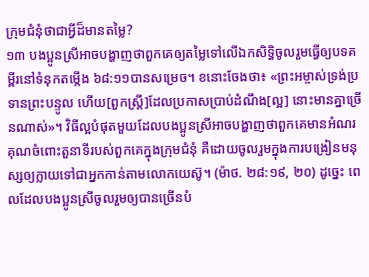ក្រុមជំនុំថាជាអ្វីដ៏មានតម្លៃ?
១៣ បងប្អូនស្រីអាចបង្ហាញថាពួកគេឲ្យតម្លៃទៅលើឯកសិទ្ធិចូលរួមធ្វើឲ្យបទគម្ពីរនៅទំនុកតម្កើង ៦៨:១១បានសម្រេច។ ខនោះចែងថា៖ «ព្រះអម្ចាស់ទ្រង់ប្រទានព្រះបន្ទូល ហើយ[ពួកស្ត្រី]ដែលប្រកាសប្រាប់ដំណឹង[ល្អ] នោះមានគ្នាច្រើនណាស់»។ វិធីល្អបំផុតមួយដែលបងប្អូនស្រីអាចបង្ហាញថាពួកគេមានអំណរគុណចំពោះតួនាទីរបស់ពួកគេក្នុងក្រុមជំនុំ គឺដោយចូលរួមក្នុងការបង្រៀនមនុស្សឲ្យក្លាយទៅជាអ្នកកាន់តាមលោកយេស៊ូ។ (ម៉ាថ. ២៨:១៩, ២០) ដូច្នេះ ពេលដែលបងប្អូនស្រីចូលរួមឲ្យបានច្រើនបំ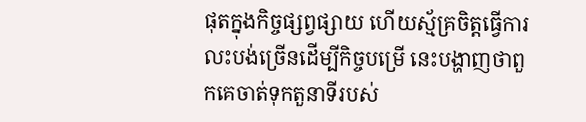ផុតក្នុងកិច្ចផ្សព្វផ្សាយ ហើយស្ម័គ្រចិត្តធ្វើការលះបង់ច្រើនដើម្បីកិច្ចបម្រើ នេះបង្ហាញថាពួកគេចាត់ទុកតួនាទីរបស់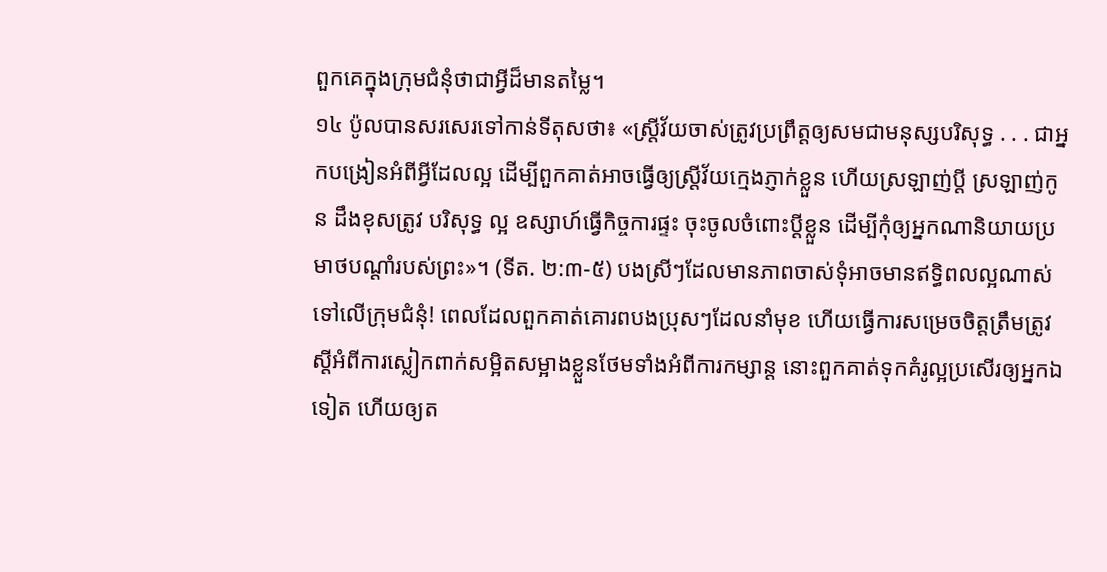ពួកគេក្នុងក្រុមជំនុំថាជាអ្វីដ៏មានតម្លៃ។
១៤ ប៉ូលបានសរសេរទៅកាន់ទីតុសថា៖ «ស្ត្រីវ័យចាស់ត្រូវប្រព្រឹត្តឲ្យសមជាមនុស្សបរិសុទ្ធ . . . ជាអ្នកបង្រៀនអំពីអ្វីដែលល្អ ដើម្បីពួកគាត់អាចធ្វើឲ្យស្ត្រីវ័យក្មេងភ្ញាក់ខ្លួន ហើយស្រឡាញ់ប្ដី ស្រឡាញ់កូន ដឹងខុសត្រូវ បរិសុទ្ធ ល្អ ឧស្សាហ៍ធ្វើកិច្ចការផ្ទះ ចុះចូលចំពោះប្ដីខ្លួន ដើម្បីកុំឲ្យអ្នកណានិយាយប្រមាថបណ្ដាំរបស់ព្រះ»។ (ទីត. ២:៣-៥) បងស្រីៗដែលមានភាពចាស់ទុំអាចមានឥទ្ធិពលល្អណាស់ទៅលើក្រុមជំនុំ! ពេលដែលពួកគាត់គោរពបងប្រុសៗដែលនាំមុខ ហើយធ្វើការសម្រេចចិត្តត្រឹមត្រូវស្តីអំពីការស្លៀកពាក់សម្អិតសម្អាងខ្លួនថែមទាំងអំពីការកម្សាន្ត នោះពួកគាត់ទុកគំរូល្អប្រសើរឲ្យអ្នកឯទៀត ហើយឲ្យត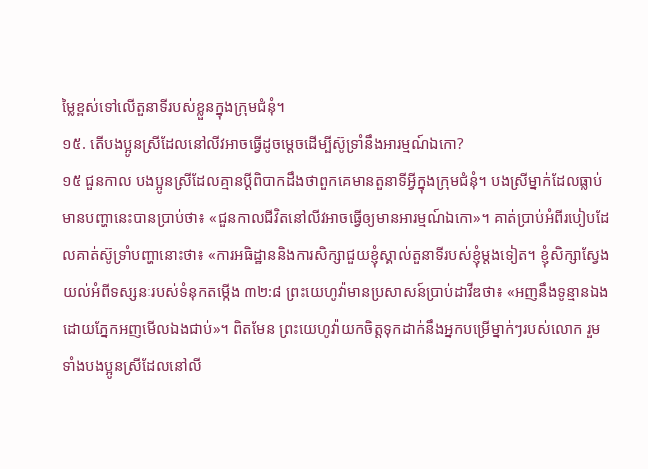ម្លៃខ្ពស់ទៅលើតួនាទីរបស់ខ្លួនក្នុងក្រុមជំនុំ។
១៥. តើបងប្អូនស្រីដែលនៅលីវអាចធ្វើដូចម្ដេចដើម្បីស៊ូទ្រាំនឹងអារម្មណ៍ឯកោ?
១៥ ជួនកាល បងប្អូនស្រីដែលគ្មានប្ដីពិបាកដឹងថាពួកគេមានតួនាទីអ្វីក្នុងក្រុមជំនុំ។ បងស្រីម្នាក់ដែលធ្លាប់មានបញ្ហានេះបានប្រាប់ថា៖ «ជួនកាលជីវិតនៅលីវអាចធ្វើឲ្យមានអារម្មណ៍ឯកោ»។ គាត់ប្រាប់អំពីរបៀបដែលគាត់ស៊ូទ្រាំបញ្ហានោះថា៖ «ការអធិដ្ឋាននិងការសិក្សាជួយខ្ញុំស្គាល់តួនាទីរបស់ខ្ញុំម្ដងទៀត។ ខ្ញុំសិក្សាស្វែងយល់អំពីទស្សនៈរបស់ទំនុកតម្កើង ៣២:៨ ព្រះយេហូវ៉ាមានប្រសាសន៍ប្រាប់ដាវីឌថា៖ «អញនឹងទូន្មានឯង ដោយភ្នែកអញមើលឯងជាប់»។ ពិតមែន ព្រះយេហូវ៉ាយកចិត្តទុកដាក់នឹងអ្នកបម្រើម្នាក់ៗរបស់លោក រួមទាំងបងប្អូនស្រីដែលនៅលី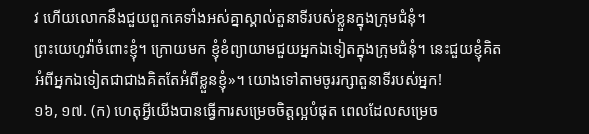វ ហើយលោកនឹងជួយពួកគេទាំងអស់គ្នាស្គាល់តួនាទីរបស់ខ្លួនក្នុងក្រុមជំនុំ។
ព្រះយេហូវ៉ាចំពោះខ្ញុំ។ ក្រោយមក ខ្ញុំខំព្យាយាមជួយអ្នកឯទៀតក្នុងក្រុមជំនុំ។ នេះជួយខ្ញុំគិតអំពីអ្នកឯទៀតជាជាងគិតតែអំពីខ្លួនខ្ញុំ»។ យោងទៅតាមចូររក្សាតួនាទីរបស់អ្នក!
១៦, ១៧. (ក) ហេតុអ្វីយើងបានធ្វើការសម្រេចចិត្តល្អបំផុត ពេលដែលសម្រេច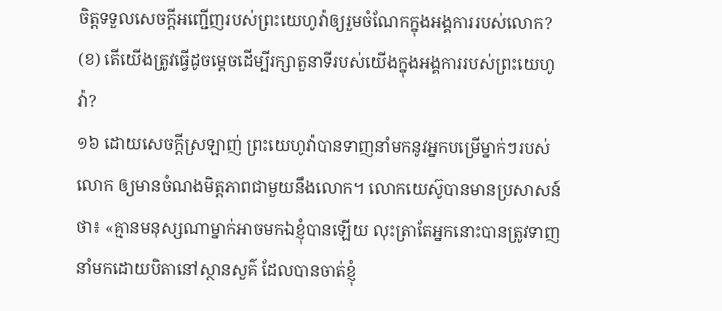ចិត្តទទួលសេចក្ដីអញ្ជើញរបស់ព្រះយេហូវ៉ាឲ្យរួមចំណែកក្នុងអង្គការរបស់លោក? (ខ) តើយើងត្រូវធ្វើដូចម្ដេចដើម្បីរក្សាតួនាទីរបស់យើងក្នុងអង្គការរបស់ព្រះយេហូវ៉ា?
១៦ ដោយសេចក្ដីស្រឡាញ់ ព្រះយេហូវ៉ាបានទាញនាំមកនូវអ្នកបម្រើម្នាក់ៗរបស់លោក ឲ្យមានចំណងមិត្តភាពជាមួយនឹងលោក។ លោកយេស៊ូបានមានប្រសាសន៍ថា៖ «គ្មានមនុស្សណាម្នាក់អាចមកឯខ្ញុំបានឡើយ លុះត្រាតែអ្នកនោះបានត្រូវទាញនាំមកដោយបិតានៅស្ថានសួគ៌ ដែលបានចាត់ខ្ញុំ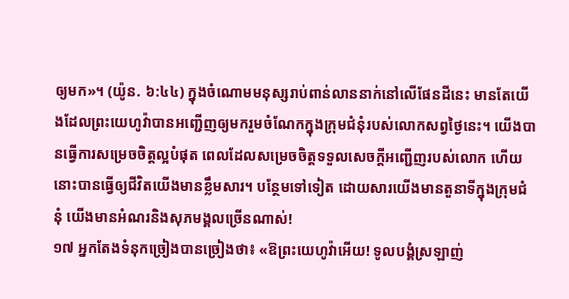ឲ្យមក»។ (យ៉ូន. ៦:៤៤) ក្នុងចំណោមមនុស្សរាប់ពាន់លាននាក់នៅលើផែនដីនេះ មានតែយើងដែលព្រះយេហូវ៉ាបានអញ្ជើញឲ្យមករួមចំណែកក្នុងក្រុមជំនុំរបស់លោកសព្វថ្ងៃនេះ។ យើងបានធ្វើការសម្រេចចិត្តល្អបំផុត ពេលដែលសម្រេចចិត្តទទួលសេចក្ដីអញ្ជើញរបស់លោក ហើយនោះបានធ្វើឲ្យជីវិតយើងមានខ្លឹមសារ។ បន្ថែមទៅទៀត ដោយសារយើងមានតួនាទីក្នុងក្រុមជំនុំ យើងមានអំណរនិងសុភមង្គលច្រើនណាស់!
១៧ អ្នកតែងទំនុកច្រៀងបានច្រៀងថា៖ «ឱព្រះយេហូវ៉ាអើយ! ទូលបង្គំស្រឡាញ់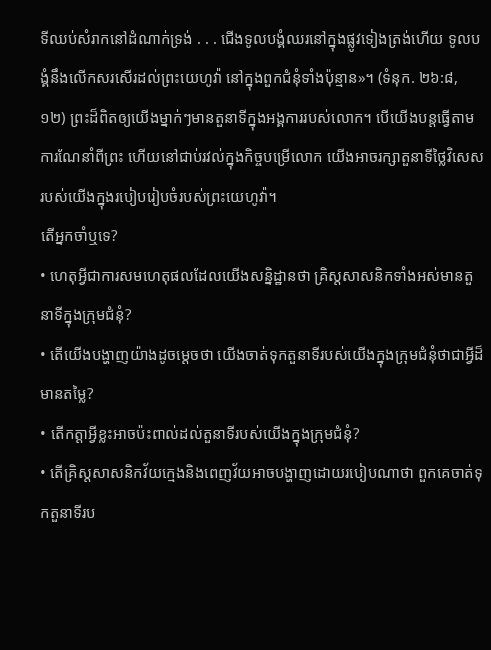ទីឈប់សំរាកនៅដំណាក់ទ្រង់ . . . ជើងទូលបង្គំឈរនៅក្នុងផ្លូវទៀងត្រង់ហើយ ទូលបង្គំនឹងលើកសរសើរដល់ព្រះយេហូវ៉ា នៅក្នុងពួកជំនុំទាំងប៉ុន្មាន»។ (ទំនុក. ២៦:៨, ១២) ព្រះដ៏ពិតឲ្យយើងម្នាក់ៗមានតួនាទីក្នុងអង្គការរបស់លោក។ បើយើងបន្តធ្វើតាមការណែនាំពីព្រះ ហើយនៅជាប់រវល់ក្នុងកិច្ចបម្រើលោក យើងអាចរក្សាតួនាទីថ្លៃវិសេសរបស់យើងក្នុងរបៀបរៀបចំរបស់ព្រះយេហូវ៉ា។
តើអ្នកចាំឬទេ?
• ហេតុអ្វីជាការសមហេតុផលដែលយើងសន្និដ្ឋានថា គ្រិស្តសាសនិកទាំងអស់មានតួនាទីក្នុងក្រុមជំនុំ?
• តើយើងបង្ហាញយ៉ាងដូចម្ដេចថា យើងចាត់ទុកតួនាទីរបស់យើងក្នុងក្រុមជំនុំថាជាអ្វីដ៏មានតម្លៃ?
• តើកត្ដាអ្វីខ្លះអាចប៉ះពាល់ដល់តួនាទីរបស់យើងក្នុងក្រុមជំនុំ?
• តើគ្រិស្តសាសនិកវ័យក្មេងនិងពេញវ័យអាចបង្ហាញដោយរបៀបណាថា ពួកគេចាត់ទុកតួនាទីរប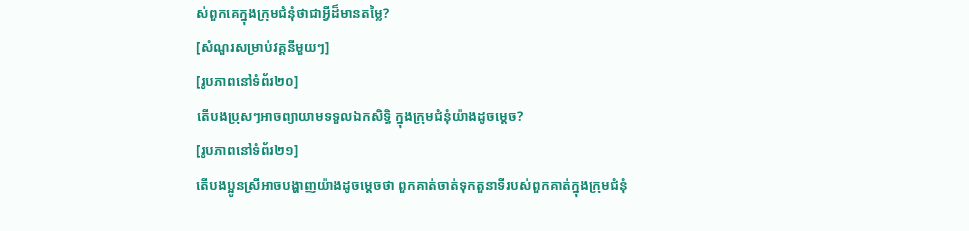ស់ពួកគេក្នុងក្រុមជំនុំថាជាអ្វីដ៏មានតម្លៃ?
[សំណួរសម្រាប់វគ្គនីមួយៗ]
[រូបភាពនៅទំព័រ២០]
តើបងប្រុសៗអាចព្យាយាមទទួលឯកសិទ្ធិ ក្នុងក្រុមជំនុំយ៉ាងដូចម្ដេច?
[រូបភាពនៅទំព័រ២១]
តើបងប្អូនស្រីអាចបង្ហាញយ៉ាងដូចម្ដេចថា ពួកគាត់ចាត់ទុកតួនាទីរបស់ពួកគាត់ក្នុងក្រុមជំនុំ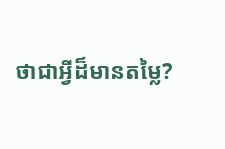ថាជាអ្វីដ៏មានតម្លៃ?